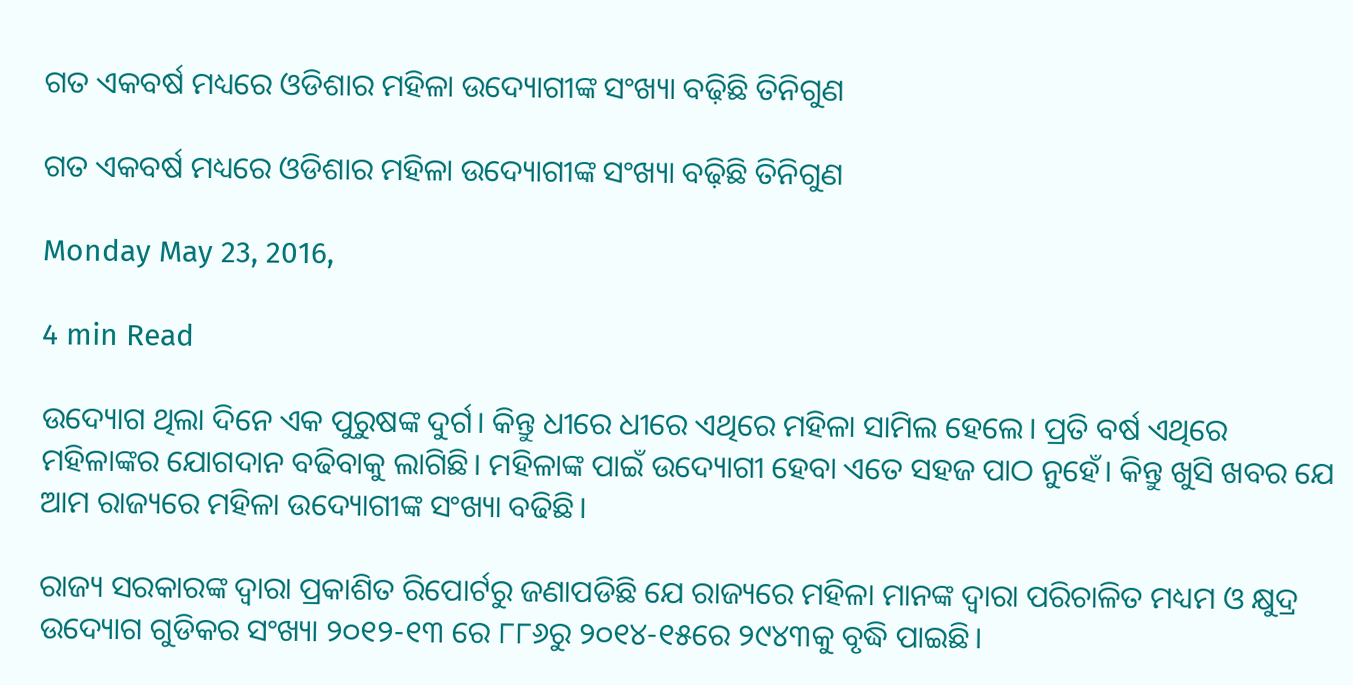ଗତ ଏକବର୍ଷ ମଧ୍ୟରେ ଓଡିଶାର ମହିଳା ଉଦ୍ୟୋଗୀଙ୍କ ସଂଖ୍ୟା ବଢ଼ିଛି ତିନିଗୁଣ

ଗତ ଏକବର୍ଷ ମଧ୍ୟରେ ଓଡିଶାର ମହିଳା ଉଦ୍ୟୋଗୀଙ୍କ ସଂଖ୍ୟା ବଢ଼ିଛି ତିନିଗୁଣ

Monday May 23, 2016,

4 min Read

ଉଦ୍ୟୋଗ ଥିଲା ଦିନେ ଏକ ପୁରୁଷଙ୍କ ଦୁର୍ଗ। କିନ୍ତୁ ଧୀରେ ଧୀରେ ଏଥିରେ ମହିଳା ସାମିଲ ହେଲେ। ପ୍ରତି ବର୍ଷ ଏଥିରେ ମହିଳାଙ୍କର ଯୋଗଦାନ ବଢିବାକୁ ଲାଗିଛି। ମହିଳାଙ୍କ ପାଇଁ ଉଦ୍ୟୋଗୀ ହେବା ଏତେ ସହଜ ପାଠ ନୁହେଁ। କିନ୍ତୁ ଖୁସି ଖବର ଯେ ଆମ ରାଜ୍ୟରେ ମହିଳା ଉଦ୍ୟୋଗୀଙ୍କ ସଂଖ୍ୟା ବଢିଛି।

ରାଜ୍ୟ ସରକାରଙ୍କ ଦ୍ଵାରା ପ୍ରକାଶିତ ରିପୋର୍ଟରୁ ଜଣାପଡିଛି ଯେ ରାଜ୍ୟରେ ମହିଳା ମାନଙ୍କ ଦ୍ଵାରା ପରିଚାଳିତ ମଧ୍ୟମ ଓ କ୍ଷୁଦ୍ର ଉଦ୍ୟୋଗ ଗୁଡିକର ସଂଖ୍ୟା ୨୦୧୨-୧୩ ରେ ୮୮୬ରୁ ୨୦୧୪-୧୫ରେ ୨୯୪୩କୁ ବୃଦ୍ଧି ପାଇଛି।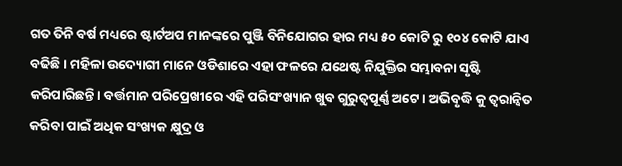ଗତ ତିନି ବର୍ଷ ମଧ୍ୟରେ ଷ୍ଟାର୍ଟଅପ ମାନଙ୍କରେ ପୁଞ୍ଜି ବିନିଯୋଗର ହାର ମଧ୍ୟ ୫୦ କୋଟି ରୁ ୧୦୪ କୋଟି ଯାଏ ବଢିଛି। ମହିଳା ଉଦ୍ୟୋଗୀ ମାନେ ଓଡିଶାରେ ଏହା ଫଳରେ ଯଥେଷ୍ଟ ନିଯୁକ୍ତିର ସମ୍ଭାବନା ସୃଷ୍ଟି କରିପାରିଛନ୍ତି। ବର୍ତ୍ତମାନ ପରିପ୍ରେଖୀରେ ଏହି ପରିସଂଖ୍ୟାନ ଖୁବ ଗୁରୁତ୍ଵପୂର୍ଣ୍ଣ ଅଟେ। ଅଭିବୃଦ୍ଧି କୁ ତ୍ଵରାନ୍ଵିତ କରିବା ପାଇଁ ଅଧିକ ସଂଖ୍ୟକ କ୍ଷୁଦ୍ର ଓ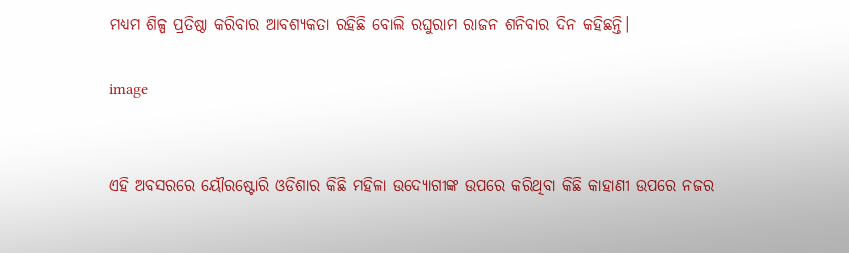ମଧ୍ୟମ ଶିଳ୍ପ ପ୍ରତିଷ୍ଠା କରିବାର ଆବଶ୍ୟକତା ରହିଛି ବୋଲି ରଘୁରାମ ରାଜନ ଶନିବାର ଦିନ କହିଛନ୍ତି।

image


ଏହି ଅବସରରେ ୟୌରଷ୍ଟୋରି ଓଡିଶାର କିଛି ମହିଳା ଉଦ୍ୟୋଗୀଙ୍କ ଉପରେ କରିଥିବା କିଛି କାହାଣୀ ଉପରେ ନଜର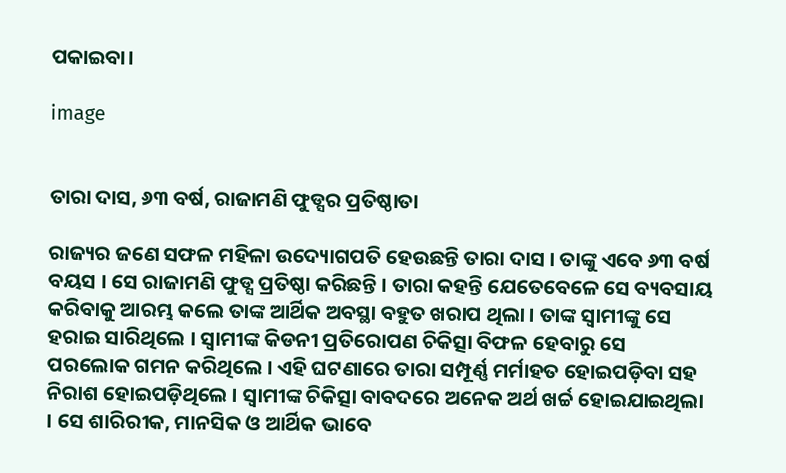ପକାଇବା।

image


ତାରା ଦାସ, ୬୩ ବର୍ଷ, ରାଜାମଣି ଫୁଡ୍ସର ପ୍ରତିଷ୍ଠାତା

ରାଜ୍ୟର ଜଣେ ସଫଳ ମହିଳା ଉଦ୍ୟୋଗପତି ହେଉଛନ୍ତି ତାରା ଦାସ । ତାଙ୍କୁ ଏବେ ୬୩ ବର୍ଷ ବୟସ । ସେ ରାଜାମଣି ଫୁଡ୍ସ ପ୍ରତିଷ୍ଠା କରିଛନ୍ତି । ତାରା କହନ୍ତି ଯେତେବେଳେ ସେ ବ୍ୟବସାୟ କରିବାକୁ ଆରମ୍ଭ କଲେ ତାଙ୍କ ଆର୍ଥିକ ଅବସ୍ଥା ବହୁତ ଖରାପ ଥିଲା । ତାଙ୍କ ସ୍ୱାମୀଙ୍କୁ ସେ ହରାଇ ସାରିଥିଲେ । ସ୍ୱାମୀଙ୍କ କିଡନୀ ପ୍ରତିରୋପଣ ଚିକିତ୍ସା ବିଫଳ ହେବାରୁ ସେ ପରଲୋକ ଗମନ କରିଥିଲେ । ଏହି ଘଟଣାରେ ତାରା ସମ୍ପୂର୍ଣ୍ଣ ମର୍ମାହତ ହୋଇପଡ଼ିବା ସହ ନିରାଶ ହୋଇପଡ଼ିଥିଲେ । ସ୍ୱାମୀଙ୍କ ଚିକିତ୍ସା ବାବଦରେ ଅନେକ ଅର୍ଥ ଖର୍ଚ୍ଚ ହୋଇଯାଇଥିଲା । ସେ ଶାରିରୀକ, ମାନସିକ ଓ ଆର୍ଥିକ ଭାବେ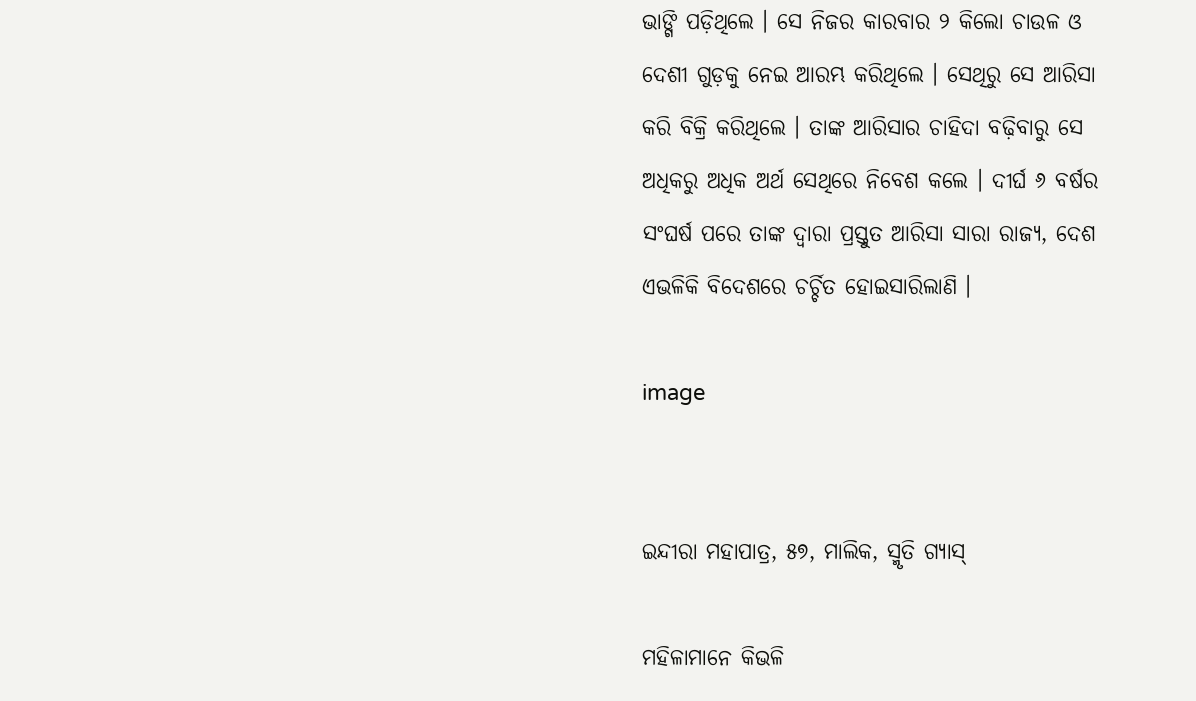ଭାଙ୍ଗି ପଡ଼ିଥିଲେ । ସେ ନିଜର କାରବାର ୨ କିଲୋ ଚାଉଳ ଓ ଦେଶୀ ଗୁଡ଼କୁ ନେଇ ଆରମ୍ଭ କରିଥିଲେ । ସେଥିରୁ ସେ ଆରିସା କରି ବିକ୍ରି କରିଥିଲେ । ତାଙ୍କ ଆରିସାର ଚାହିଦା ବଢ଼ିବାରୁ ସେ ଅଧିକରୁ ଅଧିକ ଅର୍ଥ ସେଥିରେ ନିବେଶ କଲେ । ଦୀର୍ଘ ୬ ବର୍ଷର ସଂଘର୍ଷ ପରେ ତାଙ୍କ ଦ୍ୱାରା ପ୍ରସ୍ତୁତ ଆରିସା ସାରା ରାଜ୍ୟ, ଦେଶ ଏଭଳିକି ବିଦେଶରେ ଚର୍ଚ୍ଚିତ ହୋଇସାରିଲାଣି ।

image


ଇନ୍ଦୀରା ମହାପାତ୍ର, ୫୭, ମାଲିକ, ସ୍ମୃତି ଗ୍ୟାସ୍

ମହିଳାମାନେ କିଭଳି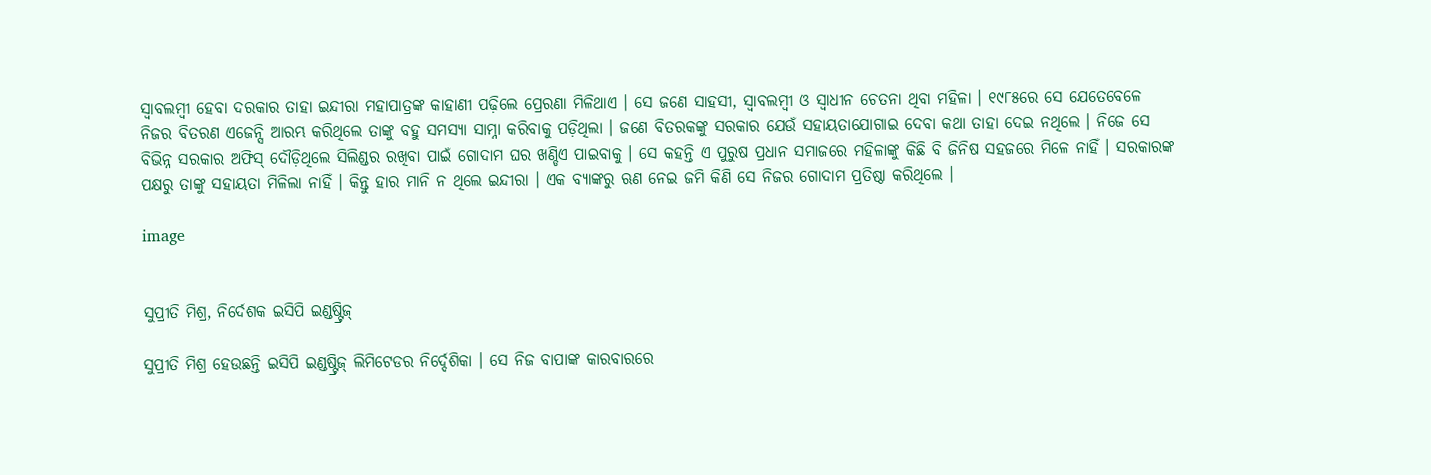ସ୍ୱାବଲମ୍ବୀ ହେବା ଦରକାର ତାହା ଇନ୍ଦୀରା ମହାପାତ୍ରଙ୍କ କାହାଣୀ ପଢ଼ିଲେ ପ୍ରେରଣା ମିଳିଥାଏ । ସେ ଜଣେ ସାହସୀ, ସ୍ୱାବଲମ୍ବୀ ଓ ସ୍ୱାଧୀନ ଚେତନା ଥିବା ମହିଳା । ୧୯୮୫ରେ ସେ ଯେତେବେଳେ ନିଜର ବିତରଣ ଏଜେନ୍ସି ଆରମ୍ଭ କରିଥିଲେ ତାଙ୍କୁ ବହୁ ସମସ୍ୟା ସାମ୍ନା କରିବାକୁ ପଡ଼ିଥିଲା । ଜଣେ ବିତରକଙ୍କୁ ସରକାର ଯେଉଁ ସହାୟତାଯୋଗାଇ ଦେବା କଥା ତାହା ଦେଇ ନଥିଲେ । ନିଜେ ସେ ବିଭିନ୍ନ ସରକାର ଅଫିସ୍ ଦୌଡ଼ିଥିଲେ ସିଲିଣ୍ଡର ରଖିବା ପାଇଁ ଗୋଦାମ ଘର ଖଣ୍ଡିଏ ପାଇବାକୁ । ସେ କହନ୍ତି ଏ ପୁରୁଷ ପ୍ରଧାନ ସମାଜରେ ମହିଳାଙ୍କୁ କିଛି ବି ଜିନିଷ ସହଜରେ ମିଳେ ନାହିଁ । ସରକାରଙ୍କ ପକ୍ଷରୁ ତାଙ୍କୁ ସହାୟତା ମିଳିଲା ନାହିଁ । କିନ୍ତୁ ହାର ମାନି ନ ଥିଲେ ଇନ୍ଦୀରା । ଏକ ବ୍ୟାଙ୍କରୁ ଋଣ ନେଇ ଜମି କିଣି ସେ ନିଜର ଗୋଦାମ ପ୍ରତିଷ୍ଠା କରିଥିଲେ ।

image


ସୁପ୍ରୀତି ମିଶ୍ର, ନିର୍ଦେଶକ ଇସିପି ଇଣ୍ଡଷ୍ଟ୍ରିଜ୍

ସୁପ୍ରୀତି ମିଶ୍ର ହେଉଛନ୍ତି ଇସିପି ଇଣ୍ଡଷ୍ଟ୍ରିଜ୍ ଲିମିଟେଡର ନିର୍ଦ୍ଦେଶିକା । ସେ ନିଜ ବାପାଙ୍କ କାରବାରରେ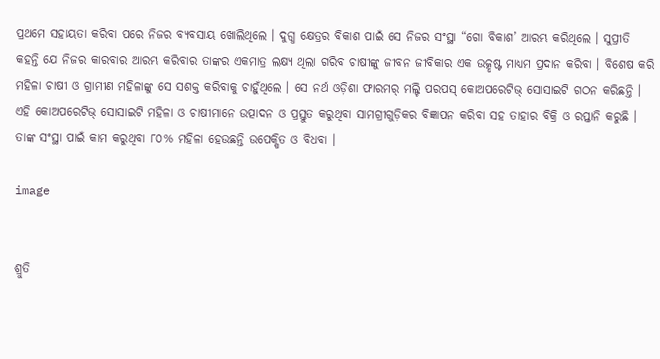ପ୍ରଥମେ ସହାୟତା କରିବା ପରେ ନିଜର ବ୍ୟବସାୟ ଖୋଲିଥିଲେ । ଦୁଗ୍ଧ କ୍ଷେତ୍ରର ବିକାଶ ପାଇଁ ସେ ନିଜର ସଂସ୍ଥା “ଗୋ ବିକାଶ’ ଆରମ୍ଭ କରିଥିଲେ । ସୁପ୍ରୀତି କହନ୍ତି ଯେ ନିଜର କାରବାର ଆରମ୍ଭ କରିବାର ତାଙ୍କର ଏକମାତ୍ର ଲକ୍ଷ୍ୟ ଥିଲା ଗରିବ ଚାଷୀଙ୍କୁ ଜୀବନ ଜୀବିକାର ଏକ ଉତ୍କୃଷ୍ଟ ମାଧ୍ୟମ ପ୍ରଦାନ କରିବା । ବିଶେଷ କରି ମହିଳା ଚାଷୀ ଓ ଗ୍ରାମୀଣ ମହିଳାଙ୍କୁ ସେ ସଶକ୍ତ କରିବାକୁ ଚାହୁଁଥିଲେ । ସେ ନର୍ଥ ଓଡ଼ିଶା ଫାରମର୍ ମଲ୍ଟି ପରପସ୍ କୋଅପରେଟିଭ୍ ସୋସାଇଟି ଗଠନ କରିଛନ୍ତି । ଏହି କୋଅପରେଟିଭ୍ ସୋସାଇଟି ମହିଳା ଓ ଚାଷୀମାନେ ଉତ୍ପାଦନ ଓ ପ୍ରସ୍ତୁତ କରୁଥିବା ସାମଗ୍ରୀଗୁଡ଼ିକର ବିଜ୍ଞାପନ କରିବା ସହ ତାହାର ବିକ୍ରି ଓ ରପ୍ତାନି କରୁଛି । ତାଙ୍କ ସଂସ୍ଥା ପାଇଁ କାମ କରୁଥିବା ୮୦% ମହିଳା ହେଉଛନ୍ତି ଉପେକ୍ଷିତ ଓ ବିଧବା ।

image


ଶ୍ରୁତି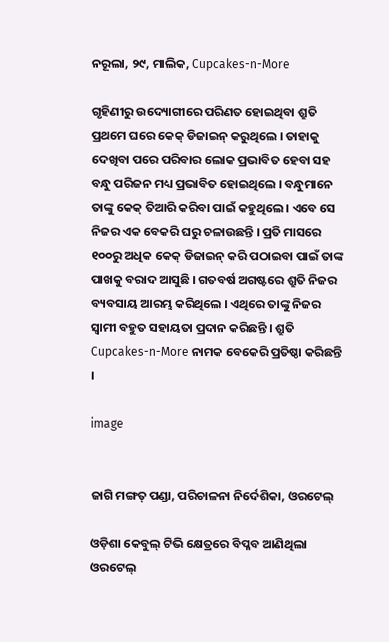ନରୂଲା, ୨୯, ମାଲିକ, Cupcakes-n-More

ଗୃହିଣୀରୁ ଉଦ୍ୟୋଗୀରେ ପରିଣତ ହୋଇଥିବା ଶ୍ରୁତି ପ୍ରଥମେ ଘରେ କେକ୍ ଡିଜାଇନ୍ କରୁଥିଲେ । ତାହାକୁ ଦେଖିବା ପରେ ପରିବାର ଲୋକ ପ୍ରଭାବିତ ହେବା ସହ ବନ୍ଧୁ ପରିଜନ ମଧ୍ୟ ପ୍ରଭାବିତ ହୋଇଥିଲେ । ବନ୍ଧୁମାନେ ତାଙ୍କୁ କେକ୍ ତିଆରି କରିବା ପାଇଁ କହୁଥିଲେ । ଏବେ ସେ ନିଜର ଏକ ବେକରି ଘରୁ ଚଳାଉଛନ୍ତି । ପ୍ରତି ମାସରେ ୧୦୦ରୁ ଅଧିକ କେକ୍ ଡିଜାଇନ୍ କରି ପଠାଇବା ପାଇଁ ତାଙ୍କ ପାଖକୁ ବରାଦ ଆସୁଛି । ଗତବର୍ଷ ଅଗଷ୍ଟରେ ଶ୍ରୁତି ନିଜର ବ୍ୟବସାୟ ଆରମ୍ଭ କରିଥିଲେ । ଏଥିରେ ତାଙ୍କୁ ନିଜର ସ୍ଵାମୀ ବହୁତ ସହାୟତା ପ୍ରଦାନ କରିଛନ୍ତି । ଶ୍ରୁତି Cupcakes-n-More ନାମକ ବେକେରି ପ୍ରତିଷ୍ଠା କରିଛନ୍ତି ।

image


ଜାଗି ମଙ୍ଗତ୍ ପଣ୍ଡା, ପରିଚାଳନା ନିର୍ଦେଶିକା, ଓରଟେଲ୍

ଓଡ଼ିଶା କେବୁଲ୍ ଟିଭି କ୍ଷେତ୍ରରେ ବିପ୍ଳବ ଆଣିଥିଲା ଓରଟେଲ୍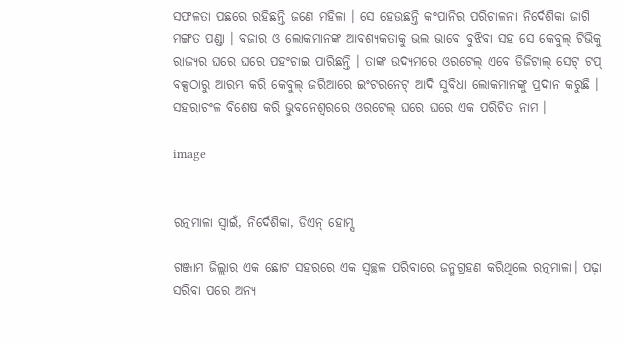ସଫଳତା ପଛରେ ରହିଛନ୍ତି ଜଣେ ମହିଳା । ସେ ହେଉଛନ୍ତି କଂପାନିର ପରିଚାଳନା ନିର୍ଦେଶିକା ଜାଗି ମଙ୍ଗତ ପଣ୍ଡା । ବଜାର ଓ ଲୋକମାନଙ୍କ ଆବଶ୍ୟକତାକୁ ଭଲ ଭାବେ ବୁଝିବା ସହ ସେ କେବୁଲ୍ ଟିଭିକୁ ରାଜ୍ୟର ଘରେ ଘରେ ପହଂଚାଇ ପାରିଛନ୍ତି । ତାଙ୍କ ଉଦ୍ୟମରେ ଓରଟେଲ୍ ଏବେ ଡିଜିଟାଲ୍ ସେଟ୍ ଟପ୍ ବକ୍ସଠାରୁ ଆରମ୍ଭ କରି କେବୁଲ୍ ଜରିଆରେ ଇଂଟରନେଟ୍ ଆଦି ସୁବିଧା ଲୋକମାନଙ୍କୁ ପ୍ରଦାନ କରୁଛି । ସହରାଚଂଳ ବିଶେଷ କରି ଭୁବନେଶ୍ୱରରେ ଓରଟେଲ୍ ଘରେ ଘରେ ଏକ ପରିଚିତ ନାମ ।

image


ରତ୍ନମାଳା ସ୍ୱାଇଁ, ନିର୍ଦେଶିକା, ଡିଏନ୍ ହୋମ୍ସ

ଗଞ୍ଜାମ ଜିଲ୍ଲାର ଏକ ଛୋଟ ସହରରେ ଏକ ସ୍ଵଚ୍ଛଳ ପରିବାରେ ଜନ୍ମଗ୍ରହଣ କରିଥିଲେ ରତ୍ନମାଳା। ପଢ଼ା ସରିବା ପରେ ଅନ୍ୟ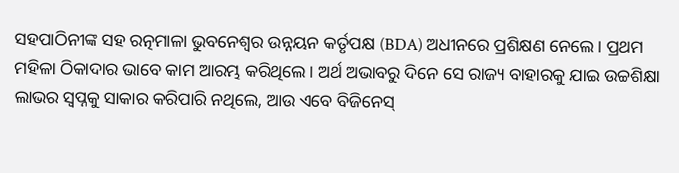ସହପାଠିନୀଙ୍କ ସହ ରତ୍ନମାଳା ଭୁବନେଶ୍ୱର ଉନ୍ନୟନ କର୍ତୃପକ୍ଷ (BDA) ଅଧୀନରେ ପ୍ରଶିକ୍ଷଣ ନେଲେ। ପ୍ରଥମ ମହିଳା ଠିକାଦାର ଭାବେ କାମ ଆରମ୍ଭ କରିଥିଲେ। ଅର୍ଥ ଅଭାବରୁ ଦିନେ ସେ ରାଜ୍ୟ ବାହାରକୁ ଯାଇ ଉଚ୍ଚଶିକ୍ଷା ଲାଭର ସ୍ଵପ୍ନକୁ ସାକାର କରିପାରି ନଥିଲେ, ଆଉ ଏବେ ବିଜିନେସ୍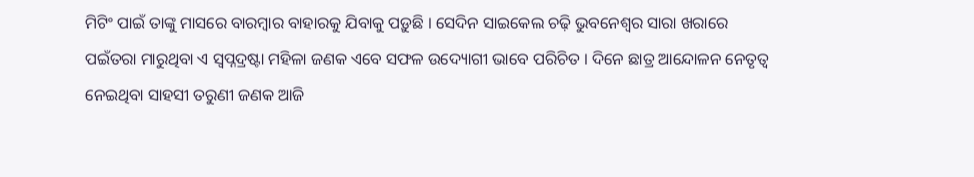ମିଟିଂ ପାଇଁ ତାଙ୍କୁ ମାସରେ ବାରମ୍ବାର ବାହାରକୁ ଯିବାକୁ ପଡ଼ୁଛି । ସେଦିନ ସାଇକେଲ ଚଢ଼ି ଭୁବନେଶ୍ୱର ସାରା ଖରାରେ ପଇଁତରା ମାରୁଥିବା ଏ ସ୍ଵପ୍ନଦ୍ରଷ୍ଟା ମହିଳା ଜଣକ ଏବେ ସଫଳ ଉଦ୍ୟୋଗୀ ଭାବେ ପରିଚିତ । ଦିନେ ଛାତ୍ର ଆନ୍ଦୋଳନ ନେତୃତ୍ୱ ନେଇଥିବା ସାହସୀ ତରୁଣୀ ଜଣକ ଆଜି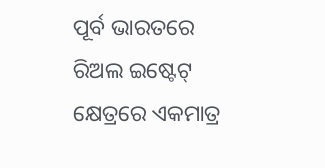ପୂର୍ବ ଭାରତରେ ରିଅଲ ଇଷ୍ଟେଟ୍ କ୍ଷେତ୍ରରେ ଏକମାତ୍ର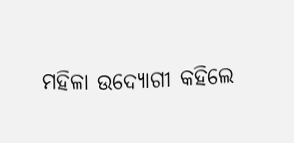ମହିଳା ଉଦ୍ୟୋଗୀ କହିଲେ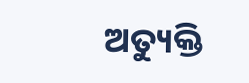ଅତ୍ୟୁକ୍ତି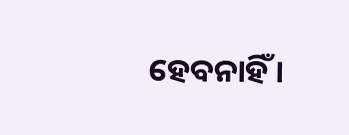ହେବନାହିଁ ।